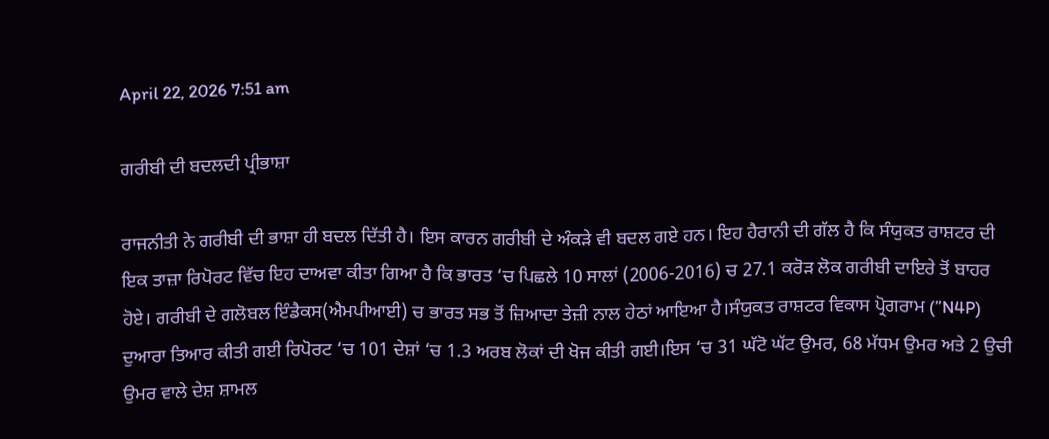April 22, 2026 7:51 am

ਗਰੀਬੀ ਦੀ ਬਦਲਦੀ ਪ੍ਰੀਭਾਸ਼ਾ

ਰਾਜਨੀਤੀ ਨੇ ਗਰੀਬੀ ਦੀ ਭਾਸ਼ਾ ਹੀ ਬਦਲ ਦਿੱਤੀ ਹੈ। ਇਸ ਕਾਰਨ ਗਰੀਬੀ ਦੇ ਅੰਕੜੇ ਵੀ ਬਦਲ ਗਏ ਹਨ। ਇਹ ਹੈਰਾਨੀ ਦੀ ਗੱਲ ਹੈ ਕਿ ਸੰਯੁਕਤ ਰਾਸ਼ਟਰ ਦੀ ਇਕ ਤਾਜ਼ਾ ਰਿਪੋਰਟ ਵਿੱਚ ਇਹ ਦਾਅਵਾ ਕੀਤਾ ਗਿਆ ਹੈ ਕਿ ਭਾਰਤ ‘ਚ ਪਿਛਲੇ 10 ਸਾਲਾਂ (2006-2016) ਚ 27.1 ਕਰੋੜ ਲੋਕ ਗਰੀਬੀ ਦਾਇਰੇ ਤੋਂ ਬਾਹਰ ਹੋਏ। ਗਰੀਬੀ ਦੇ ਗਲੋਬਲ ਇੰਡੈਕਸ(ਐਮਪੀਆਈ) ਚ ਭਾਰਤ ਸਭ ਤੋਂ ਜ਼ਿਆਦਾ ਤੇਜ਼ੀ ਨਾਲ ਹੇਠਾਂ ਆਇਆ ਹੈ।ਸੰਯੁਕਤ ਰਾਸ਼ਟਰ ਵਿਕਾਸ ਪ੍ਰੋਗਰਾਮ (”N4P) ਦੁਆਰਾ ਤਿਆਰ ਕੀਤੀ ਗਈ ਰਿਪੋਰਟ ‘ਚ 101 ਦੇਸ਼ਾਂ ‘ਚ 1.3 ਅਰਬ ਲੋਕਾਂ ਦੀ ਖੋਜ ਕੀਤੀ ਗਈ।ਇਸ ‘ਚ 31 ਘੱਟੋ ਘੱਟ ਉਮਰ, 68 ਮੱਧਮ ਉਮਰ ਅਤੇ 2 ਉਚੀ ਉਮਰ ਵਾਲੇ ਦੇਸ਼ ਸ਼ਾਮਲ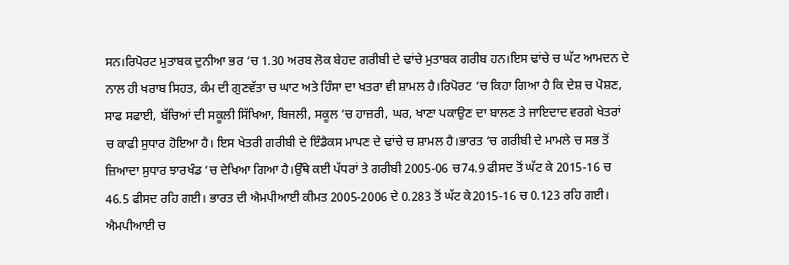ਸਨ।ਰਿਪੋਰਟ ਮੁਤਾਬਕ ਦੁਨੀਆ ਭਰ ‘ਚ 1.30 ਅਰਬ ਲੋਕ ਬੇਹਦ ਗਰੀਬੀ ਦੇ ਢਾਂਚੇ ਮੁਤਾਬਕ ਗਰੀਬ ਹਨ।ਇਸ ਢਾਂਚੇ ਚ ਘੱਟ ਆਮਦਨ ਦੇ ਨਾਲ ਹੀ ਖਰਾਬ ਸਿਹਤ, ਕੰਮ ਦੀ ਗੁਣਵੱਤਾ ਚ ਘਾਟ ਅਤੇ ਹਿੰਸਾ ਦਾ ਖਤਰਾ ਵੀ ਸ਼ਾਮਲ ਹੈ।ਰਿਪੋਰਟ ‘ਚ ਕਿਹਾ ਗਿਆ ਹੈ ਕਿ ਦੇਸ਼ ਚ ਪੋਸ਼ਣ, ਸਾਫ ਸਫਾਈ, ਬੱਚਿਆਂ ਦੀ ਸਕੂਲੀ ਸਿੱਖਿਆ, ਬਿਜਲੀ, ਸਕੂਲ ‘ਚ ਹਾਜ਼ਰੀ, ਘਰ, ਖਾਣਾ ਪਕਾਉਣ ਦਾ ਬਾਲਣ ਤੇ ਜਾਇਦਾਦ ਵਰਗੇ ਖੇਤਰਾਂ ਚ ਕਾਫੀ ਸੁਧਾਰ ਹੋਇਆ ਹੈ। ਇਸ ਖੇਤਰੀ ਗਰੀਬੀ ਦੇ ਇੰਡੈਕਸ ਮਾਪਣ ਦੇ ਢਾਂਚੇ ਚ ਸ਼ਾਮਲ ਹੈ।ਭਾਰਤ ‘ਚ ਗਰੀਬੀ ਦੇ ਮਾਮਲੇ ਚ ਸਭ ਤੋਂ ਜ਼ਿਆਦਾ ਸੁਧਾਰ ਝਾਰਖੰਡ ‘ਚ ਦੇਖਿਆ ਗਿਆ ਹੈ।ਉੱਥੇ ਕਈ ਪੱਧਰਾਂ ਤੇ ਗਰੀਬੀ 2005-06 ਚ74.9 ਫੀਸਦ ਤੋਂ ਘੱਟ ਕੇ 2015-16 ਚ 46.5 ਫੀਸਦ ਰਹਿ ਗਈ। ਭਾਰਤ ਦੀ ਐਮਪੀਆਈ ਕੀਮਤ 2005-2006 ਦੇ 0.283 ਤੋਂ ਘੱਟ ਕੇ2015-16 ਚ 0.123 ਰਹਿ ਗਈ। ਐਮਪੀਆਈ ਚ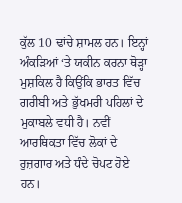ਕੁੱਲ 10 ਢਾਂਚੇ ਸ਼ਾਮਲ ਹਨ। ਇਨ੍ਹਾਂ ਅੰਕੜਿਆਂ ‘ਤੇ ਯਕੀਨ ਕਰਨਾ ਥੋੜ੍ਹਾ ਮੁਸ਼ਕਿਲ ਹੈ ਕਿਉਂਕਿ ਭਾਰਤ ਵਿੱਚ ਗਰੀਬੀ ਅਤੇ ਭੁੱਖਮਰੀ ਪਹਿਲਾਂ ਦੇ ਮੁਕਾਬਲੇ ਵਧੀ ਹੈ। ਨਵੀਂ ਆਰਥਿਕਤਾ ਵਿੱਚ ਲੋਕਾਂ ਦੇ ਰੁਜ਼ਗਾਰ ਅਤੇ ਧੰਦੇ ਚੋਪਟ ਹੋਏ ਹਨ।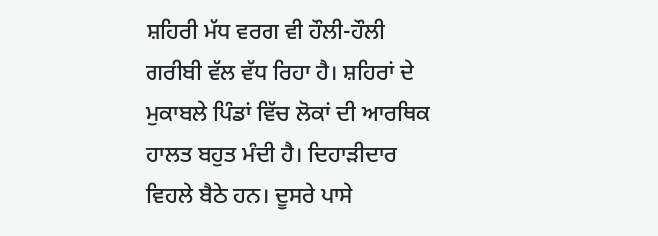ਸ਼ਹਿਰੀ ਮੱਧ ਵਰਗ ਵੀ ਹੌਲੀ-ਹੌਲੀ ਗਰੀਬੀ ਵੱਲ ਵੱਧ ਰਿਹਾ ਹੈ। ਸ਼ਹਿਰਾਂ ਦੇ ਮੁਕਾਬਲੇ ਪਿੰਡਾਂ ਵਿੱਚ ਲੋਕਾਂ ਦੀ ਆਰਥਿਕ ਹਾਲਤ ਬਹੁਤ ਮੰਦੀ ਹੈ। ਦਿਹਾੜੀਦਾਰ ਵਿਹਲੇ ਬੈਠੇ ਹਨ। ਦੂਸਰੇ ਪਾਸੇ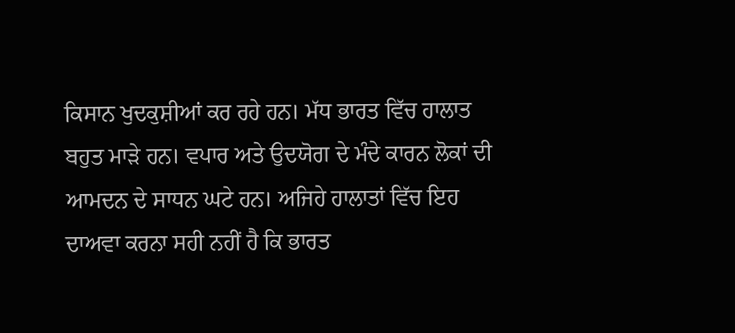ਕਿਸਾਨ ਖੁਦਕੁਸ਼ੀਆਂ ਕਰ ਰਹੇ ਹਨ। ਮੱਧ ਭਾਰਤ ਵਿੱਚ ਹਾਲਾਤ ਬਹੁਤ ਮਾੜੇ ਹਨ। ਵਪਾਰ ਅਤੇ ਉਦਯੋਗ ਦੇ ਮੰਦੇ ਕਾਰਨ ਲੋਕਾਂ ਦੀ ਆਮਦਨ ਦੇ ਸਾਧਨ ਘਟੇ ਹਨ। ਅਜਿਹੇ ਹਾਲਾਤਾਂ ਵਿੱਚ ਇਹ ਦਾਅਵਾ ਕਰਨਾ ਸਹੀ ਨਹੀਂ ਹੈ ਕਿ ਭਾਰਤ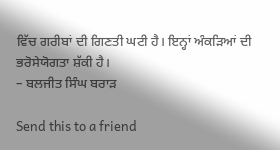ਵਿੱਚ ਗਰੀਬਾਂ ਦੀ ਗਿਣਤੀ ਘਟੀ ਹੈ। ਇਨ੍ਹਾਂ ਅੰਕੜਿਆਂ ਦੀ ਭਰੋਸੇਯੋਗਤਾ ਸ਼ੱਕੀ ਹੈ।
– ਬਲਜੀਤ ਸਿੰਘ ਬਰਾੜ

Send this to a friend